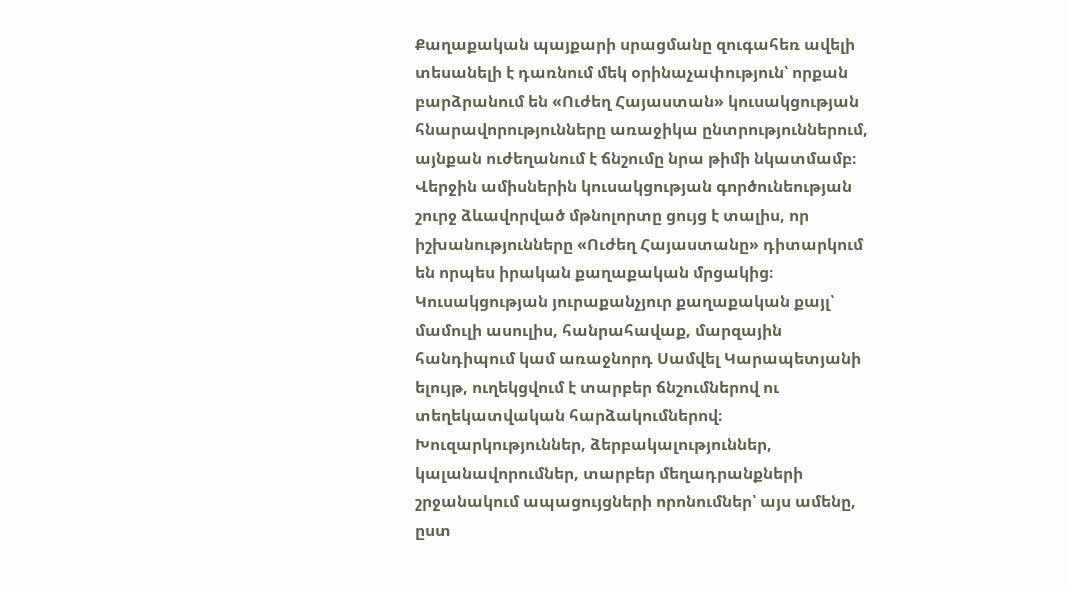Քաղաքական պայքարի սրացմանը զուգահեռ ավելի տեսանելի է դառնում մեկ օրինաչափություն՝ որքան բարձրանում են «Ուժեղ Հայաստան» կուսակցության հնարավորությունները առաջիկա ընտրություններում, այնքան ուժեղանում է ճնշումը նրա թիմի նկատմամբ։ Վերջին ամիսներին կուսակցության գործունեության շուրջ ձևավորված մթնոլորտը ցույց է տալիս, որ իշխանությունները «Ուժեղ Հայաստանը» դիտարկում են որպես իրական քաղաքական մրցակից։
Կուսակցության յուրաքանչյուր քաղաքական քայլ՝ մամուլի ասուլիս, հանրահավաք, մարզային հանդիպում կամ առաջնորդ Սամվել Կարապետյանի ելույթ, ուղեկցվում է տարբեր ճնշումներով ու տեղեկատվական հարձակումներով։ Խուզարկություններ, ձերբակալություններ, կալանավորումներ, տարբեր մեղադրանքների շրջանակում ապացույցների որոնումներ՝ այս ամենը, ըստ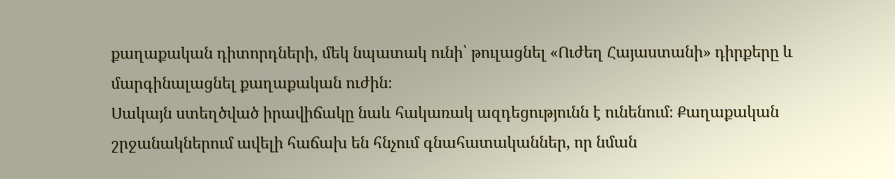քաղաքական դիտորդների, մեկ նպատակ ունի՝ թուլացնել «Ուժեղ Հայաստանի» դիրքերը և մարգինալացնել քաղաքական ուժին։
Սակայն ստեղծված իրավիճակը նաև հակառակ ազդեցությունն է ունենում։ Քաղաքական շրջանակներում ավելի հաճախ են հնչում գնահատականներ, որ նման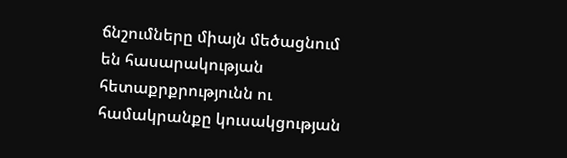ճնշումները միայն մեծացնում են հասարակության հետաքրքրությունն ու համակրանքը կուսակցության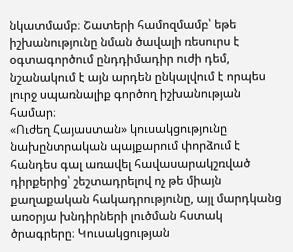նկատմամբ։ Շատերի համոզմամբ՝ եթե իշխանությունը նման ծավալի ռեսուրս է օգտագործում ընդդիմադիր ուժի դեմ, նշանակում է այն արդեն ընկալվում է որպես լուրջ սպառնալիք գործող իշխանության համար։
«Ուժեղ Հայաստան» կուսակցությունը նախընտրական պայքարում փորձում է հանդես գալ առավել հավասարակշռված դիրքերից՝ շեշտադրելով ոչ թե միայն քաղաքական հակադրությունը, այլ մարդկանց առօրյա խնդիրների լուծման հստակ ծրագրերը։ Կուսակցության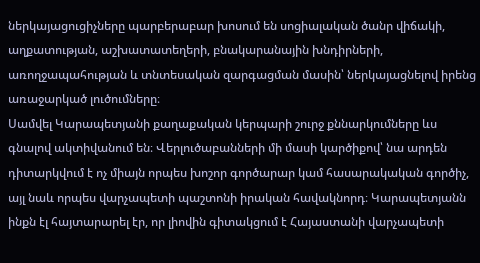ներկայացուցիչները պարբերաբար խոսում են սոցիալական ծանր վիճակի, աղքատության, աշխատատեղերի, բնակարանային խնդիրների, առողջապահության և տնտեսական զարգացման մասին՝ ներկայացնելով իրենց առաջարկած լուծումները։
Սամվել Կարապետյանի քաղաքական կերպարի շուրջ քննարկումները ևս գնալով ակտիվանում են։ Վերլուծաբանների մի մասի կարծիքով՝ նա արդեն դիտարկվում է ոչ միայն որպես խոշոր գործարար կամ հասարակական գործիչ, այլ նաև որպես վարչապետի պաշտոնի իրական հավակնորդ։ Կարապետյանն ինքն էլ հայտարարել էր, որ լիովին գիտակցում է Հայաստանի վարչապետի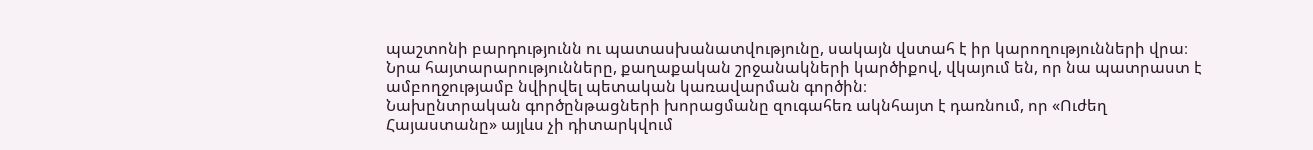պաշտոնի բարդությունն ու պատասխանատվությունը, սակայն վստահ է իր կարողությունների վրա։ Նրա հայտարարությունները, քաղաքական շրջանակների կարծիքով, վկայում են, որ նա պատրաստ է ամբողջությամբ նվիրվել պետական կառավարման գործին։
Նախընտրական գործընթացների խորացմանը զուգահեռ ակնհայտ է դառնում, որ «Ուժեղ Հայաստանը» այլևս չի դիտարկվում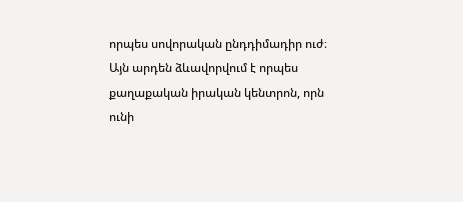որպես սովորական ընդդիմադիր ուժ։ Այն արդեն ձևավորվում է որպես քաղաքական իրական կենտրոն, որն ունի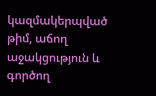կազմակերպված թիմ, աճող աջակցություն և գործող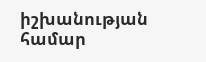իշխանության համար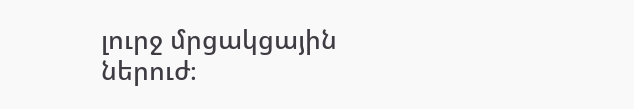լուրջ մրցակցային ներուժ։